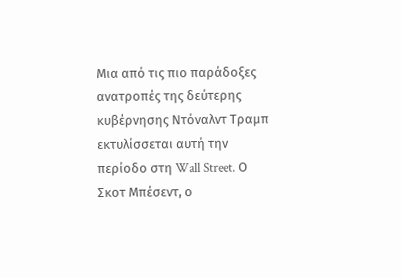Μια από τις πιο παράδοξες ανατροπές της δεύτερης κυβέρνησης Ντόναλντ Τραμπ εκτυλίσσεται αυτή την περίοδο στη Wall Street. Ο Σκοτ Μπέσεντ, ο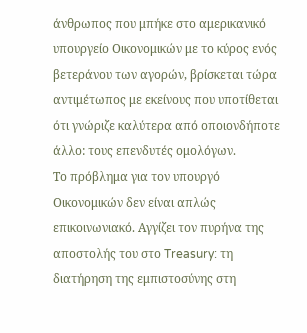άνθρωπος που μπήκε στο αμερικανικό υπουργείο Οικονομικών με το κύρος ενός βετεράνου των αγορών, βρίσκεται τώρα αντιμέτωπος με εκείνους που υποτίθεται ότι γνώριζε καλύτερα από οποιονδήποτε άλλο: τους επενδυτές ομολόγων.
Το πρόβλημα για τον υπουργό Οικονομικών δεν είναι απλώς επικοινωνιακό. Αγγίζει τον πυρήνα της αποστολής του στο Treasury: τη διατήρηση της εμπιστοσύνης στη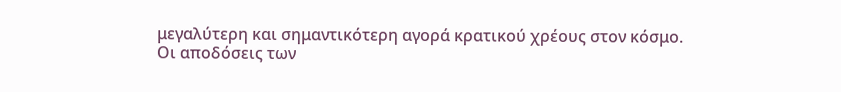μεγαλύτερη και σημαντικότερη αγορά κρατικού χρέους στον κόσμο.
Οι αποδόσεις των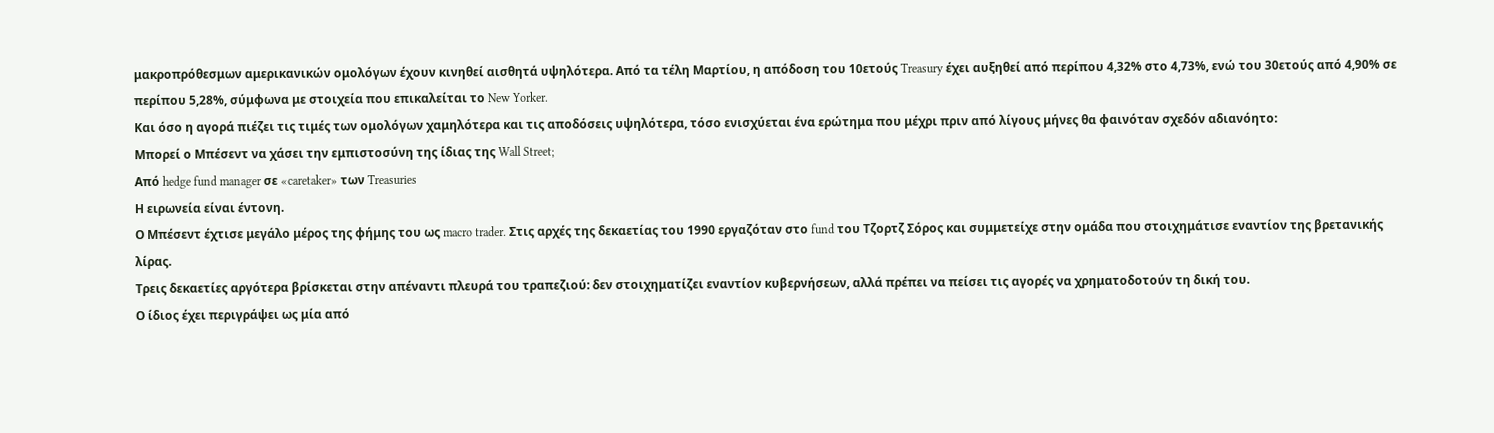μακροπρόθεσμων αμερικανικών ομολόγων έχουν κινηθεί αισθητά υψηλότερα. Από τα τέλη Μαρτίου, η απόδοση του 10ετούς Treasury έχει αυξηθεί από περίπου 4,32% στο 4,73%, ενώ του 30ετούς από 4,90% σε περίπου 5,28%, σύμφωνα με στοιχεία που επικαλείται το New Yorker.
Και όσο η αγορά πιέζει τις τιμές των ομολόγων χαμηλότερα και τις αποδόσεις υψηλότερα, τόσο ενισχύεται ένα ερώτημα που μέχρι πριν από λίγους μήνες θα φαινόταν σχεδόν αδιανόητο:
Μπορεί ο Μπέσεντ να χάσει την εμπιστοσύνη της ίδιας της Wall Street;
Από hedge fund manager σε «caretaker» των Treasuries
Η ειρωνεία είναι έντονη.
Ο Μπέσεντ έχτισε μεγάλο μέρος της φήμης του ως macro trader. Στις αρχές της δεκαετίας του 1990 εργαζόταν στο fund του Τζορτζ Σόρος και συμμετείχε στην ομάδα που στοιχημάτισε εναντίον της βρετανικής λίρας.
Τρεις δεκαετίες αργότερα βρίσκεται στην απέναντι πλευρά του τραπεζιού: δεν στοιχηματίζει εναντίον κυβερνήσεων, αλλά πρέπει να πείσει τις αγορές να χρηματοδοτούν τη δική του.
Ο ίδιος έχει περιγράψει ως μία από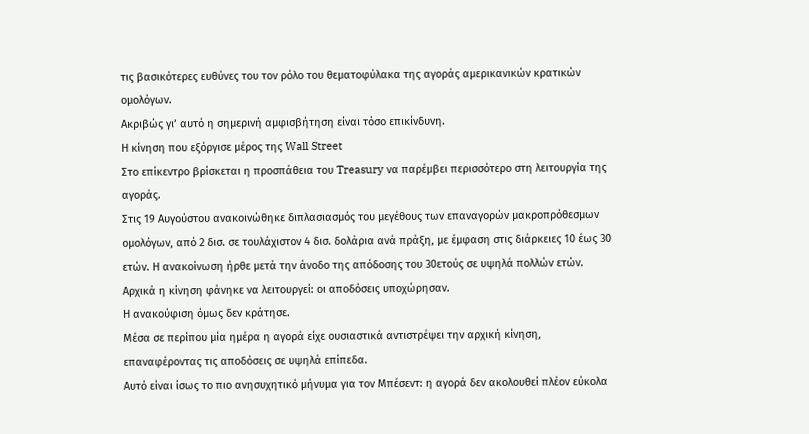τις βασικότερες ευθύνες του τον ρόλο του θεματοφύλακα της αγοράς αμερικανικών κρατικών ομολόγων.
Ακριβώς γι’ αυτό η σημερινή αμφισβήτηση είναι τόσο επικίνδυνη.
Η κίνηση που εξόργισε μέρος της Wall Street
Στο επίκεντρο βρίσκεται η προσπάθεια του Treasury να παρέμβει περισσότερο στη λειτουργία της αγοράς.
Στις 19 Αυγούστου ανακοινώθηκε διπλασιασμός του μεγέθους των επαναγορών μακροπρόθεσμων ομολόγων, από 2 δισ. σε τουλάχιστον 4 δισ. δολάρια ανά πράξη, με έμφαση στις διάρκειες 10 έως 30 ετών. Η ανακοίνωση ήρθε μετά την άνοδο της απόδοσης του 30ετούς σε υψηλά πολλών ετών.
Αρχικά η κίνηση φάνηκε να λειτουργεί: οι αποδόσεις υποχώρησαν.
Η ανακούφιση όμως δεν κράτησε.
Μέσα σε περίπου μία ημέρα η αγορά είχε ουσιαστικά αντιστρέψει την αρχική κίνηση, επαναφέροντας τις αποδόσεις σε υψηλά επίπεδα.
Αυτό είναι ίσως το πιο ανησυχητικό μήνυμα για τον Μπέσεντ: η αγορά δεν ακολουθεί πλέον εύκολα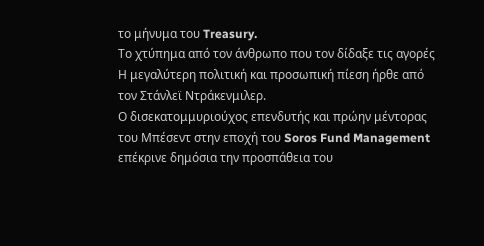το μήνυμα του Treasury.
Το χτύπημα από τον άνθρωπο που τον δίδαξε τις αγορές
Η μεγαλύτερη πολιτική και προσωπική πίεση ήρθε από τον Στάνλεϊ Ντράκενμιλερ.
Ο δισεκατομμυριούχος επενδυτής και πρώην μέντορας του Μπέσεντ στην εποχή του Soros Fund Management επέκρινε δημόσια την προσπάθεια του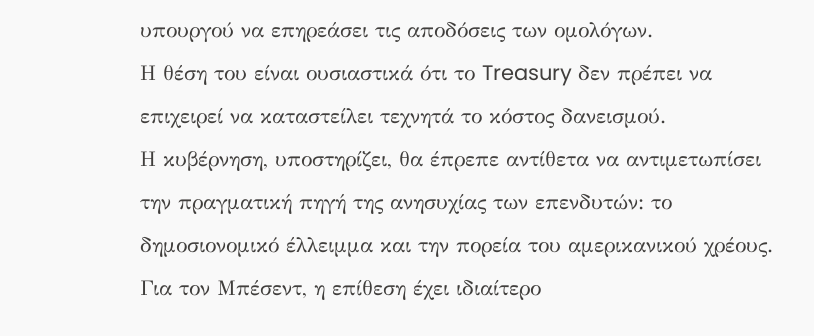υπουργού να επηρεάσει τις αποδόσεις των ομολόγων.
Η θέση του είναι ουσιαστικά ότι το Treasury δεν πρέπει να επιχειρεί να καταστείλει τεχνητά το κόστος δανεισμού.
Η κυβέρνηση, υποστηρίζει, θα έπρεπε αντίθετα να αντιμετωπίσει την πραγματική πηγή της ανησυχίας των επενδυτών: το δημοσιονομικό έλλειμμα και την πορεία του αμερικανικού χρέους.
Για τον Μπέσεντ, η επίθεση έχει ιδιαίτερο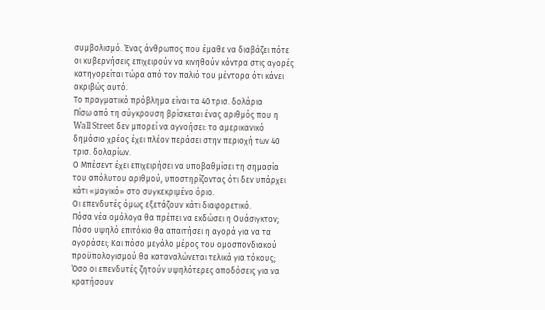συμβολισμό. Ένας άνθρωπος που έμαθε να διαβάζει πότε οι κυβερνήσεις επιχειρούν να κινηθούν κόντρα στις αγορές κατηγορείται τώρα από τον παλιό του μέντορα ότι κάνει ακριβώς αυτό.
Το πραγματικό πρόβλημα είναι τα 40 τρισ. δολάρια
Πίσω από τη σύγκρουση βρίσκεται ένας αριθμός που η Wall Street δεν μπορεί να αγνοήσει: το αμερικανικό δημόσιο χρέος έχει πλέον περάσει στην περιοχή των 40 τρισ. δολαρίων.
Ο Μπέσεντ έχει επιχειρήσει να υποβαθμίσει τη σημασία του απόλυτου αριθμού, υποστηρίζοντας ότι δεν υπάρχει κάτι «μαγικό» στο συγκεκριμένο όριο.
Οι επενδυτές όμως εξετάζουν κάτι διαφορετικό.
Πόσα νέα ομόλογα θα πρέπει να εκδώσει η Ουάσιγκτον; Πόσο υψηλό επιτόκιο θα απαιτήσει η αγορά για να τα αγοράσει; Και πόσο μεγάλο μέρος του ομοσπονδιακού προϋπολογισμού θα καταναλώνεται τελικά για τόκους;
Όσο οι επενδυτές ζητούν υψηλότερες αποδόσεις για να κρατήσουν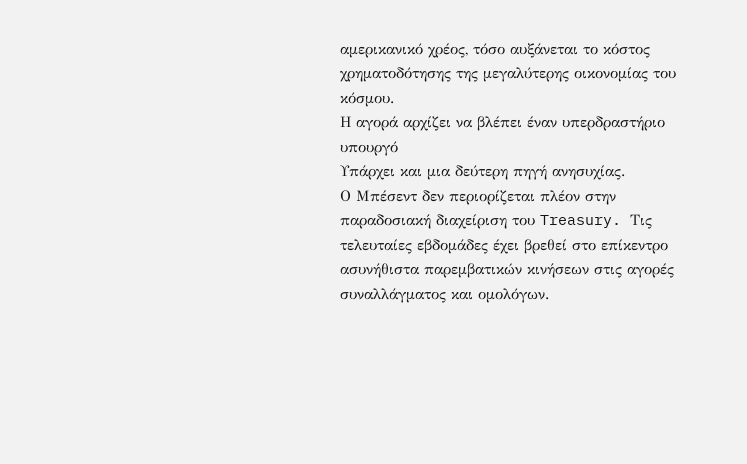αμερικανικό χρέος, τόσο αυξάνεται το κόστος χρηματοδότησης της μεγαλύτερης οικονομίας του κόσμου.
Η αγορά αρχίζει να βλέπει έναν υπερδραστήριο υπουργό
Υπάρχει και μια δεύτερη πηγή ανησυχίας.
Ο Μπέσεντ δεν περιορίζεται πλέον στην παραδοσιακή διαχείριση του Treasury. Τις τελευταίες εβδομάδες έχει βρεθεί στο επίκεντρο ασυνήθιστα παρεμβατικών κινήσεων στις αγορές συναλλάγματος και ομολόγων.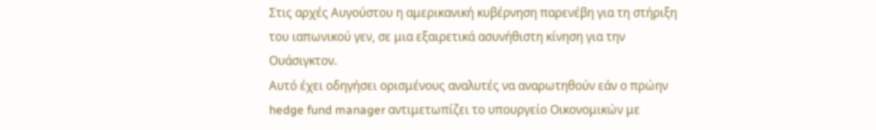Στις αρχές Αυγούστου η αμερικανική κυβέρνηση παρενέβη για τη στήριξη του ιαπωνικού γεν, σε μια εξαιρετικά ασυνήθιστη κίνηση για την Ουάσιγκτον.
Αυτό έχει οδηγήσει ορισμένους αναλυτές να αναρωτηθούν εάν ο πρώην hedge fund manager αντιμετωπίζει το υπουργείο Οικονομικών με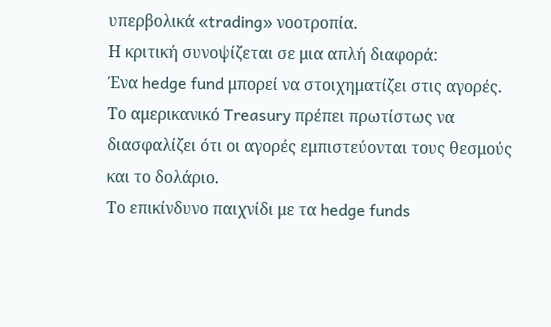υπερβολικά «trading» νοοτροπία.
Η κριτική συνοψίζεται σε μια απλή διαφορά:
Ένα hedge fund μπορεί να στοιχηματίζει στις αγορές. Το αμερικανικό Treasury πρέπει πρωτίστως να διασφαλίζει ότι οι αγορές εμπιστεύονται τους θεσμούς και το δολάριο.
Το επικίνδυνο παιχνίδι με τα hedge funds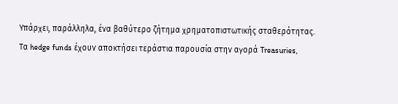Υπάρχει, παράλληλα, ένα βαθύτερο ζήτημα χρηματοπιστωτικής σταθερότητας.
Τα hedge funds έχουν αποκτήσει τεράστια παρουσία στην αγορά Treasuries,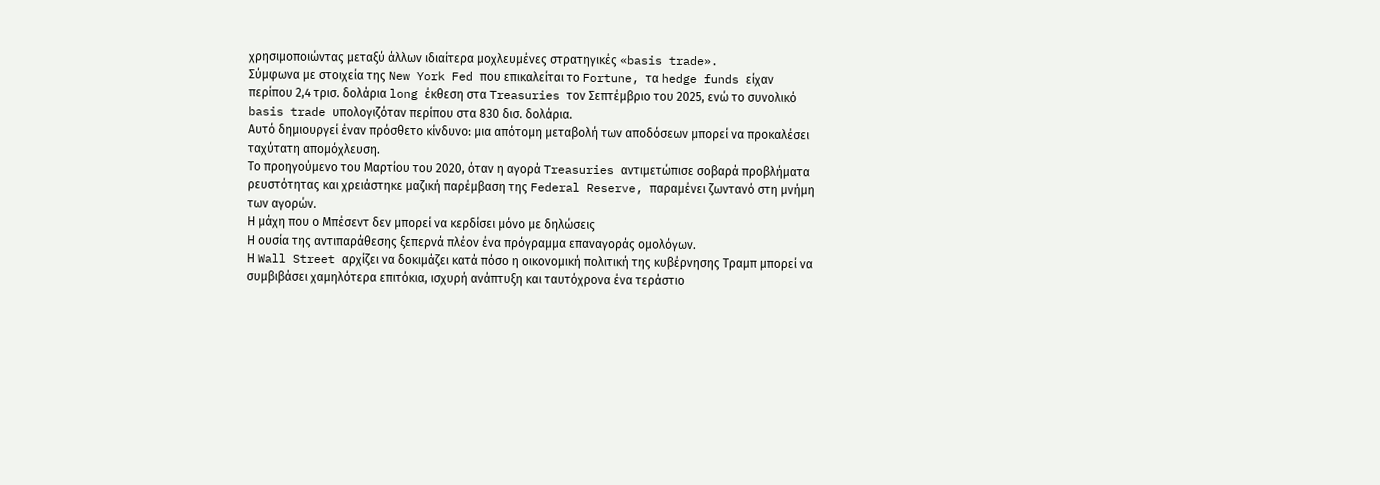χρησιμοποιώντας μεταξύ άλλων ιδιαίτερα μοχλευμένες στρατηγικές «basis trade».
Σύμφωνα με στοιχεία της New York Fed που επικαλείται το Fortune, τα hedge funds είχαν περίπου 2,4 τρισ. δολάρια long έκθεση στα Treasuries τον Σεπτέμβριο του 2025, ενώ το συνολικό basis trade υπολογιζόταν περίπου στα 830 δισ. δολάρια.
Αυτό δημιουργεί έναν πρόσθετο κίνδυνο: μια απότομη μεταβολή των αποδόσεων μπορεί να προκαλέσει ταχύτατη απομόχλευση.
Το προηγούμενο του Μαρτίου του 2020, όταν η αγορά Treasuries αντιμετώπισε σοβαρά προβλήματα ρευστότητας και χρειάστηκε μαζική παρέμβαση της Federal Reserve, παραμένει ζωντανό στη μνήμη των αγορών.
Η μάχη που ο Μπέσεντ δεν μπορεί να κερδίσει μόνο με δηλώσεις
Η ουσία της αντιπαράθεσης ξεπερνά πλέον ένα πρόγραμμα επαναγοράς ομολόγων.
Η Wall Street αρχίζει να δοκιμάζει κατά πόσο η οικονομική πολιτική της κυβέρνησης Τραμπ μπορεί να συμβιβάσει χαμηλότερα επιτόκια, ισχυρή ανάπτυξη και ταυτόχρονα ένα τεράστιο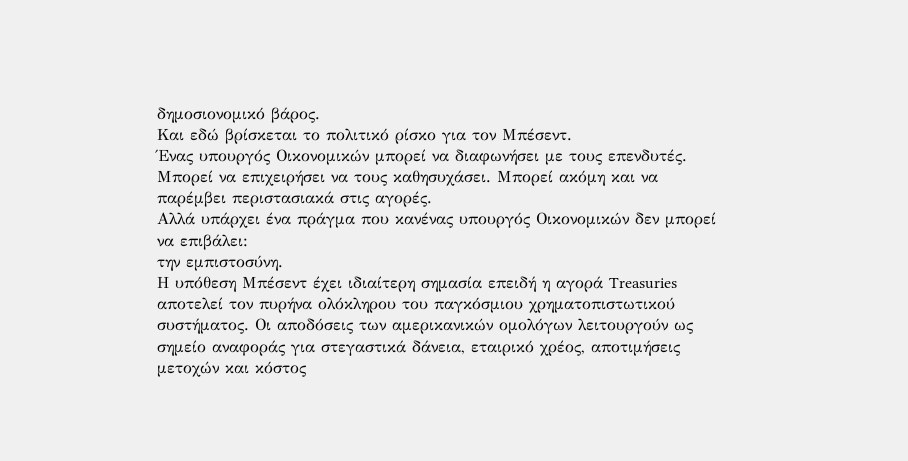δημοσιονομικό βάρος.
Και εδώ βρίσκεται το πολιτικό ρίσκο για τον Μπέσεντ.
Ένας υπουργός Οικονομικών μπορεί να διαφωνήσει με τους επενδυτές. Μπορεί να επιχειρήσει να τους καθησυχάσει. Μπορεί ακόμη και να παρέμβει περιστασιακά στις αγορές.
Αλλά υπάρχει ένα πράγμα που κανένας υπουργός Οικονομικών δεν μπορεί να επιβάλει:
την εμπιστοσύνη.
Η υπόθεση Μπέσεντ έχει ιδιαίτερη σημασία επειδή η αγορά Treasuries αποτελεί τον πυρήνα ολόκληρου του παγκόσμιου χρηματοπιστωτικού συστήματος. Οι αποδόσεις των αμερικανικών ομολόγων λειτουργούν ως σημείο αναφοράς για στεγαστικά δάνεια, εταιρικό χρέος, αποτιμήσεις μετοχών και κόστος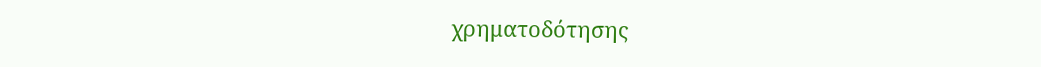χρηματοδότησης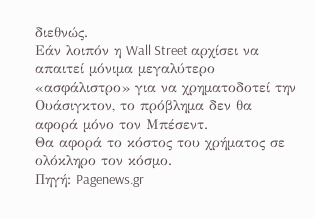διεθνώς.
Εάν λοιπόν η Wall Street αρχίσει να απαιτεί μόνιμα μεγαλύτερο «ασφάλιστρο» για να χρηματοδοτεί την Ουάσιγκτον, το πρόβλημα δεν θα αφορά μόνο τον Μπέσεντ.
Θα αφορά το κόστος του χρήματος σε ολόκληρο τον κόσμο.
Πηγή: Pagenews.gr